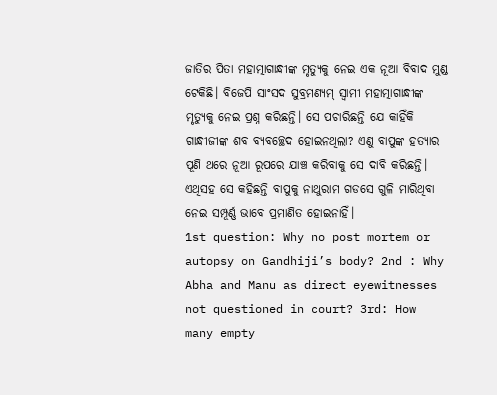ଜାତିର ପିତା ମହାତ୍ମାଗାନ୍ଧୀଙ୍କ ମୃତ୍ୟୁକୁ ନେଇ ଏକ ନୂଆ ବିବାଦ ମୁଣ୍ଡ ଟେକିଛି। ବିଜେପି ସାଂସଦ ସୁବ୍ରମଣ୍ୟମ୍ ସ୍ୱାମୀ ମହାତ୍ମାଗାନ୍ଧୀଙ୍କ ମୃତ୍ୟୁକୁ ନେଇ ପ୍ରଶ୍ନ କରିଛନ୍ତି। ସେ ପଚାରିଛନ୍ତି ଯେ କାହିଁକି ଗାନ୍ଧୀଜୀଙ୍କ ଶବ ବ୍ୟବଚ୍ଛେଦ ହୋଇନଥିଲା? ଏଣୁ ବାପୁଙ୍କ ହତ୍ୟାର ପୂଣି ଥରେ ନୂଆ ରୂପରେ ଯାଞ୍ଚ କରିବାକୁ ସେ ଦାବି କରିଛନ୍ତି। ଏଥିସହ ସେ କହିଛନ୍ତି ବାପୁକୁ ନାଥୁରାମ ଗଡସେ ଗୁଳି ମାରିଥିବା ନେଇ ସମ୍ପୂର୍ଣ୍ଣ ଭାବେ ପ୍ରମାଣିତ ହୋଇନାହିଁ।
1st question: Why no post mortem or autopsy on Gandhiji’s body? 2nd : Why Abha and Manu as direct eyewitnesses not questioned in court? 3rd: How many empty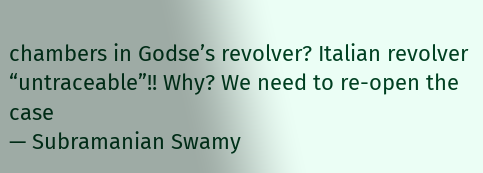chambers in Godse’s revolver? Italian revolver “untraceable”!! Why? We need to re-open the case
— Subramanian Swamy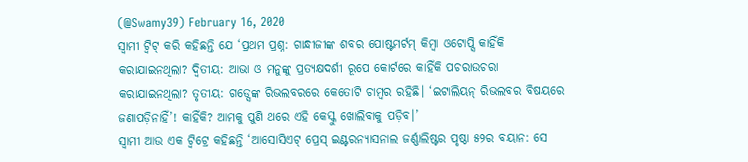(@Swamy39) February 16, 2020
ସ୍ୱାମୀ ଟ୍ଵିଟ୍ କରି କହିଛନ୍ତି ଯେ ‘ପ୍ରଥମ ପ୍ରଶ୍ନ: ଗାନ୍ଧୀଜୀଙ୍କ ଶବର ପୋଷ୍ଟମର୍ଟମ୍ କିମ୍ବା ଓଟୋପ୍ସି କାହିଁକି କରାଯାଇନଥିଲା? ଦ୍ୱିତୀୟ: ଆଭା ଓ ମନୁଙ୍କୁ ପ୍ରତ୍ୟକ୍ଷଦର୍ଶୀ ରୂପେ କୋର୍ଟରେ କାହିଁକି ପଚରାଉଚରା କରାଯାଇନଥିଲା? ତୃତୀୟ: ଗଡ୍ସେଙ୍କ ରିଭଲବରରେ କେତୋଟି ଚାମ୍ବର ରହିଛି। ‘ଇଟାଲିୟନ୍ ରିଭଲବର ବିଷୟରେ ଜଣାପଡ଼ିନାହିଁ’! କାହିଁକି? ଆମକୁ ପୁଣି ଥରେ ଏହି କେସ୍କୁ ଖୋଲିବାକୁ ପଡ଼ିବ।’
ସ୍ୱାମୀ ଆଉ ଏକ ଟ୍ଵିଟ୍ରେ କହିଛନ୍ତି ‘ଆସୋସିଏଟ୍ ପ୍ରେସ୍ ଇଣ୍ଟରନ୍ୟାସନାଲ ଜର୍ଣ୍ଣାଲିଷ୍ଟର ପୃଷ୍ଠା ୫୨ର ବୟାନ: ସେ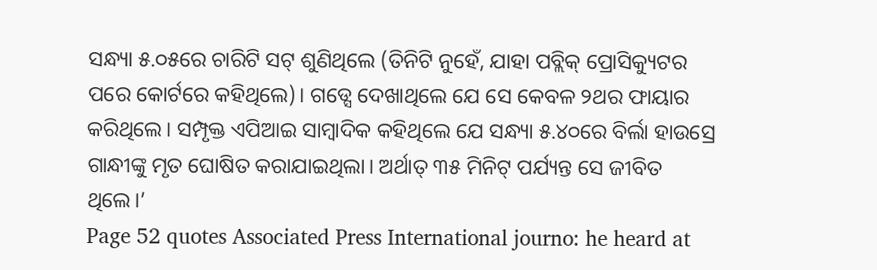ସନ୍ଧ୍ୟା ୫.୦୫ରେ ଚାରିଟି ସଟ୍ ଶୁଣିଥିଲେ (ତିନିଟି ନୁହେଁ, ଯାହା ପବ୍ଲିକ୍ ପ୍ରୋସିକ୍ୟୁଟର ପରେ କୋର୍ଟରେ କହିଥିଲେ)। ଗଡ୍ସେ ଦେଖାଥିଲେ ଯେ ସେ କେବଳ ୨ଥର ଫାୟାର କରିଥିଲେ। ସମ୍ପୃକ୍ତ ଏପିଆଇ ସାମ୍ବାଦିକ କହିଥିଲେ ଯେ ସନ୍ଧ୍ୟା ୫.୪୦ରେ ବିର୍ଲା ହାଉସ୍ରେ ଗାନ୍ଧୀଙ୍କୁ ମୃତ ଘୋଷିତ କରାଯାଇଥିଲା। ଅର୍ଥାତ୍ ୩୫ ମିନିଟ୍ ପର୍ଯ୍ୟନ୍ତ ସେ ଜୀବିତ ଥିଲେ।’
Page 52 quotes Associated Press International journo: he heard at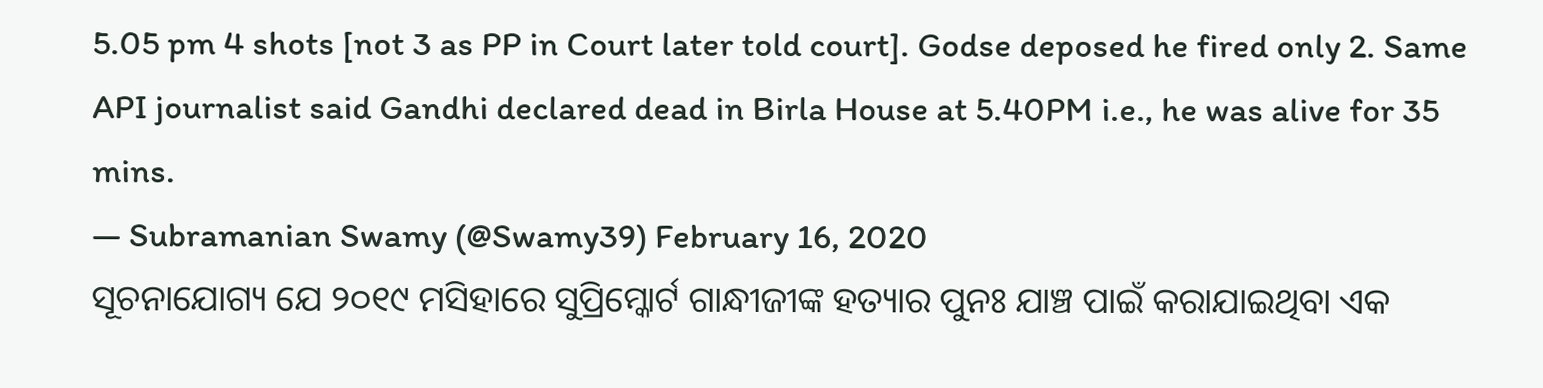5.05 pm 4 shots [not 3 as PP in Court later told court]. Godse deposed he fired only 2. Same API journalist said Gandhi declared dead in Birla House at 5.40PM i.e., he was alive for 35 mins.
— Subramanian Swamy (@Swamy39) February 16, 2020
ସୂଚନାଯୋଗ୍ୟ ଯେ ୨୦୧୯ ମସିହାରେ ସୁପ୍ରିମ୍କୋର୍ଟ ଗାନ୍ଧୀଜୀଙ୍କ ହତ୍ୟାର ପୁନଃ ଯାଞ୍ଚ ପାଇଁ କରାଯାଇଥିବା ଏକ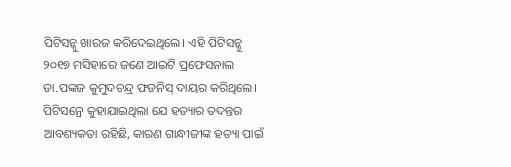ପିଟିସନ୍କୁ ଖାରଜ କରିଦେଇଥିଲେ। ଏହି ପିଟିସନ୍କୁ ୨୦୧୭ ମସିହାରେ ଜଣେ ଆଇଟି ପ୍ରଫେସନାଲ ଡା.ପଙ୍କଜ କୁମୁଦଚନ୍ଦ୍ର ଫଡନିସ୍ ଦାୟର କରିଥିଲେ। ପିଟିସନ୍ରେ କୁହାଯାଇଥିଲା ଯେ ହତ୍ୟାର ତଦନ୍ତର ଆବଶ୍ୟକତା ରହିଛି, କାରଣ ଗାନ୍ଧୀଜୀଙ୍କ ହତ୍ୟା ପାଇଁ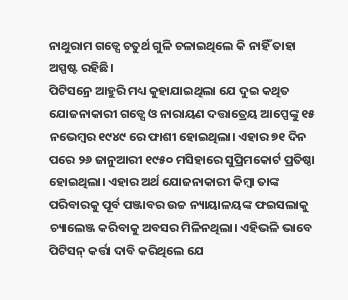ନାଥୁରାମ ଗଡ୍ସେ ଚତୁର୍ଥ ଗୁଳି ଚଳାଇଥିଲେ କି ନାହିଁ ତାହା ଅସ୍ପଷ୍ଟ ରହିଛି।
ପିଟିସନ୍ରେ ଆହୁରି ମଧ୍ୟ କୁହାଯାଇଥିଲା ଯେ ଦୁଇ କଥିତ ଯୋଜନାକାରୀ ଗଡ୍ସେ ଓ ନାରାୟଣ ଦତ୍ତାତ୍ରେୟ ଆପ୍ପେଙ୍କୁ ୧୫ ନଭେମ୍ବର ୧୯୪୯ ରେ ଫାଶୀ ହୋଇଥିଲା। ଏହାର ୭୧ ଦିନ ପରେ ୨୬ ଜାନୁଆରୀ ୧୯୫୦ ମସିହାରେ ସୁପ୍ରିମକୋର୍ଟ ପ୍ରତିଷ୍ଠା ହୋଇଥିଲା। ଏହାର ଅର୍ଥ ଯୋଜନାକାରୀ କିମ୍ବା ତାଙ୍କ ପରିବାରକୁ ପୂର୍ବ ପଞ୍ଜାବର ଉଚ୍ଚ ନ୍ୟାୟାଳୟଙ୍କ ଫଇସଲାକୁ ଚ୍ୟାଲେଞ୍ଜ କରିବାକୁ ଅବସର ମିଳିନଥିଲା। ଏହିଭଳି ଭାବେ ପିଟିସନ୍ କର୍ତ୍ତା ଦାବି କରିଥିଲେ ଯେ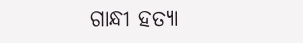ଗାନ୍ଧୀ ହତ୍ୟା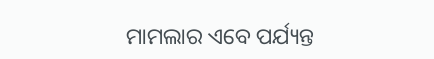ମାମଲାର ଏବେ ପର୍ଯ୍ୟନ୍ତ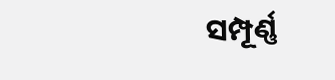ସମ୍ପୂର୍ଣ୍ଣ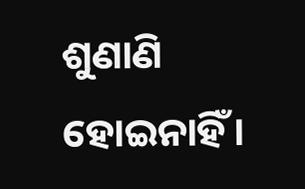ଶୁଣାଣି ହୋଇନାହିଁ।